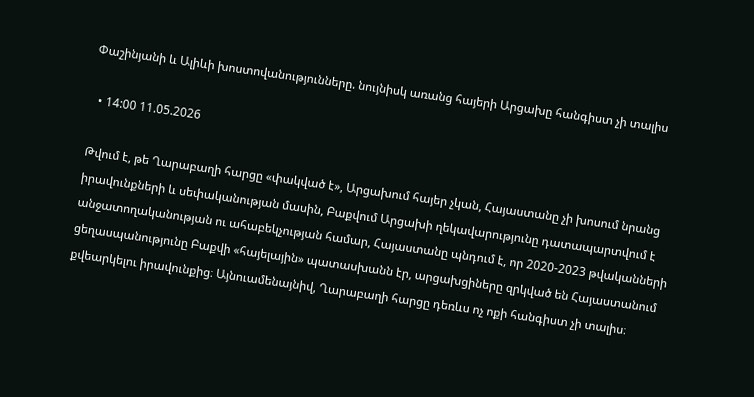Փաշինյանի և Ալիևի խոստովանությունները. նույնիսկ առանց հայերի Արցախը հանգիստ չի տալիս

  • 14:00 11.05.2026

Թվում է, թե Ղարաբաղի հարցը «փակված է», Արցախում հայեր չկան, Հայաստանը չի խոսում նրանց իրավունքների և սեփականության մասին, Բաքվում Արցախի ղեկավարությունը դատապարտվում է անջատողականության ու ահաբեկչության համար, Հայաստանը պնդում է, որ 2020-2023 թվականների ցեղասպանությունը Բաքվի «հայելային» պատասխանն էր, արցախցիները զրկված են Հայաստանում քվեարկելու իրավունքից։ Այնուամենայնիվ, Ղարաբաղի հարցը դեռևս ոչ ոքի հանգիստ չի տալիս։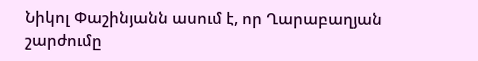Նիկոլ Փաշինյանն ասում է, որ Ղարաբաղյան շարժումը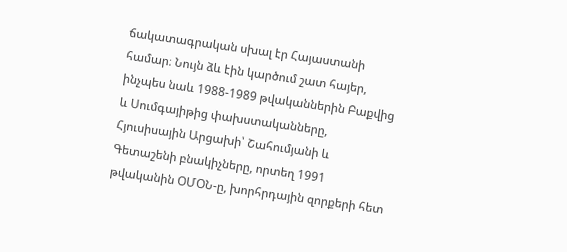ճակատագրական սխալ էր Հայաստանի համար։ Նույն ձև էին կարծում շատ հայեր, ինչպես նաև 1988-1989 թվականներին Բաքվից և Սումգայիթից փախստականները, Հյուսիսային Արցախի՝ Շահումյանի և Գետաշենի բնակիչները, որտեղ 1991 թվականին ՕՄՕՆ-ը, խորհրդային զորքերի հետ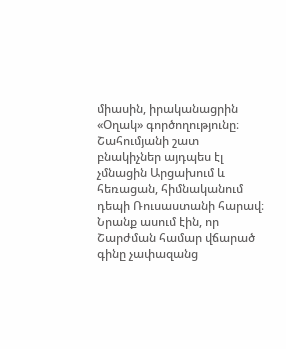միասին, իրականացրին «Օղակ» գործողությունը։ Շահումյանի շատ բնակիչներ այդպես էլ չմնացին Արցախում և հեռացան, հիմնականում դեպի Ռուսաստանի հարավ։ Նրանք ասում էին, որ Շարժման համար վճարած գինը չափազանց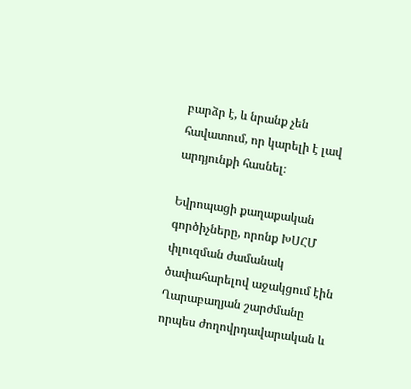բարձր է, և նրանք չեն հավատում, որ կարելի է լավ արդյունքի հասնել։

Եվրոպացի քաղաքական գործիչները, որոնք ԽՍՀՄ փլուզման ժամանակ ծափահարելով աջակցում էին Ղարաբաղյան շարժմանը որպես ժողովրդավարական և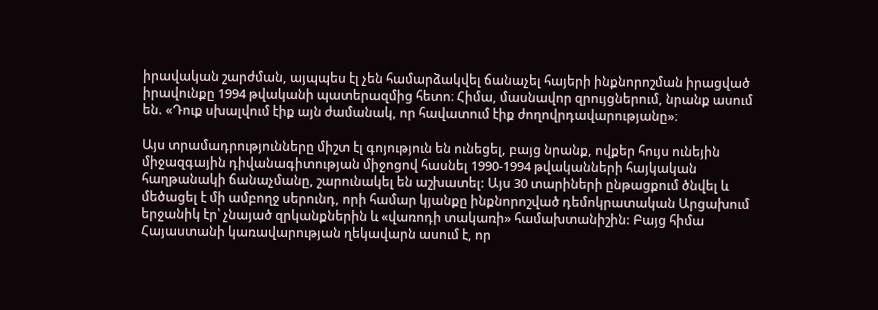իրավական շարժման, այպպես էլ չեն համարձակվել ճանաչել հայերի ինքնորոշման իրացված իրավունքը 1994 թվականի պատերազմից հետո։ Հիմա, մասնավոր զրույցներում, նրանք ասում են. «Դուք սխալվում էիք այն ժամանակ, որ հավատում էիք ժողովրդավարությանը»։

Այս տրամադրությունները միշտ էլ գոյություն են ունեցել, բայց նրանք, ովքեր հույս ունեյին միջազգային դիվանագիտության միջոցով հասնել 1990-1994 թվականների հայկական հաղթանակի ճանաչմանը, շարունակել են աշխատել: Այս 30 տարիների ընթացքում ծնվել և մեծացել է մի ամբողջ սերունդ, որի համար կյանքը ինքնորոշված դեմոկրատական Արցախում երջանիկ էր՝ չնայած զրկանքներին և «վառոդի տակառի» համախտանիշին: Բայց հիմա Հայաստանի կառավարության ղեկավարն ասում է, որ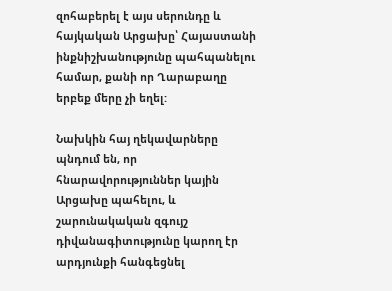զոհաբերել է այս սերունդը և հայկական Արցախը՝ Հայաստանի ինքնիշխանությունը պահպանելու համար, քանի որ Ղարաբաղը երբեք մերը չի եղել:

Նախկին հայ ղեկավարները պնդում են, որ հնարավորություններ կային Արցախը պահելու, և շարունակական զգույշ դիվանագիտությունը կարող էր արդյունքի հանգեցնել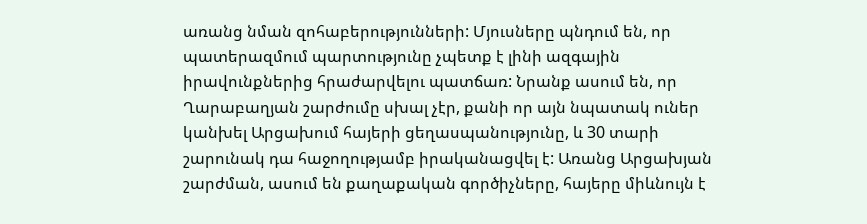առանց նման զոհաբերությունների: Մյուսները պնդում են, որ պատերազմում պարտությունը չպետք է լինի ազգային իրավունքներից հրաժարվելու պատճառ: Նրանք ասում են, որ Ղարաբաղյան շարժումը սխալ չէր, քանի որ այն նպատակ ուներ կանխել Արցախում հայերի ցեղասպանությունը, և 30 տարի շարունակ դա հաջողությամբ իրականացվել է: Առանց Արցախյան շարժման, ասում են քաղաքական գործիչները, հայերը միևնույն է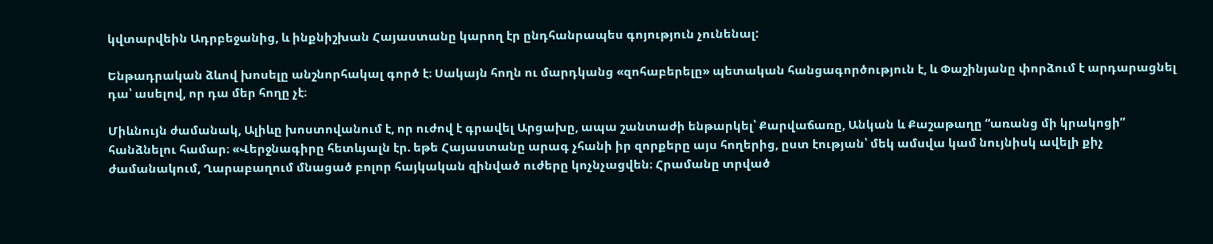կվտարվեին Ադրբեջանից, և ինքնիշխան Հայաստանը կարող էր ընդհանրապես գոյություն չունենալ:

Ենթադրական ձևով խոսելը անշնորհակալ գործ է։ Սակայն հողն ու մարդկանց «զոհաբերելը» պետական հանցագործություն է, և Փաշինյանը փորձում է արդարացնել դա՝ ասելով, որ դա մեր հողը չէ։

Միևնույն ժամանակ, Ալիևը խոստովանում է, որ ուժով է գրավել Արցախը, ապա շանտաժի ենթարկել՝ Քարվաճառը, Անկան և Քաշաթաղը “առանց մի կրակոցի” հանձնելու համար։ «Վերջնագիրը հետևյալն էր. եթե Հայաստանը արագ չհանի իր զորքերը այս հողերից, ըստ էության՝ մեկ ամսվա կամ նույնիսկ ավելի քիչ ժամանակում, Ղարաբաղում մնացած բոլոր հայկական զինված ուժերը կոչնչացվեն։ Հրամանը տրված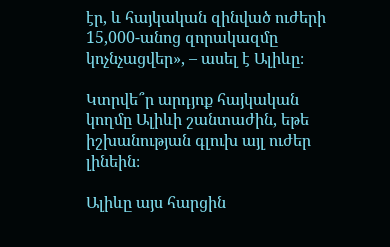էր, և հայկական զինված ուժերի 15,000-անոց զորակազմը կոչնչացվեր», – ասել է Ալիևը։

Կտրվե՞ր արդյոք հայկական կողմը Ալիևի շանտաժին, եթե իշխանության գլուխ այլ ուժեր լինեին։

Ալիևը այս հարցին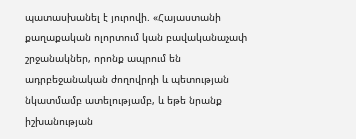պատասխանել է յուրովի. «Հայաստանի քաղաքական ոլորտում կան բավականաչափ շրջանակներ, որոնք ապրում են ադրբեջանական ժողովրդի և պետության նկատմամբ ատելությամբ, և եթե նրանք իշխանության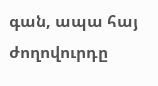գան, ապա հայ ժողովուրդը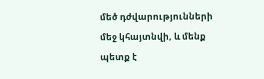մեծ դժվարությունների մեջ կհայտնվի, և մենք պետք է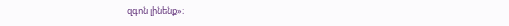զգոն լինենք»։